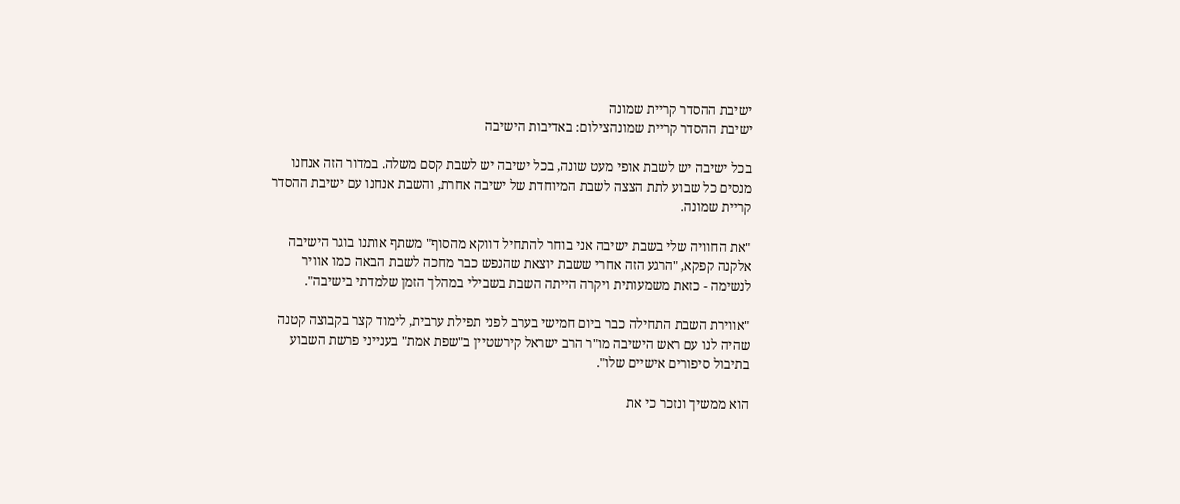ישיבת ההסדר קריית שמונה
ישיבת ההסדר קריית שמונהצילום: באדיבות הישיבה

בכל ישיבה יש לשבת אופי מעט שונה, בכל ישיבה יש לשבת קסם משלה. במדור הזה אנחנו מנסים כל שבוע לתת הצצה לשבת המיוחדת של ישיבה אחרת, והשבת אנחנו עם ישיבת ההסדר קריית שמונה.

"את החוויה שלי בשבת ישיבה אני בוחר להתחיל דווקא מהסוף" משתף אותנו בוגר הישיבה אלקנה קפקא, "הרגע הזה אחרי ששבת יוצאת שהנפש כבר מחכה לשבת הבאה כמו אוויר לנשימה - כזאת משמעותית ויקרה הייתה השבת בשבילי במהלך הזמן שלמדתי בישיבה".

"אווירת השבת התחילה כבר ביום חמישי בערב לפני תפילת ערבית, לימוד קצר בקבוצה קטנה שהיה לנו עם ראש הישיבה מו"ר הרב ישראל קירשטיין ב"שפת אמת" בענייני פרשת השבוע בתיבול סיפורים אישיים שלו".

הוא ממשיך ונזכר כי את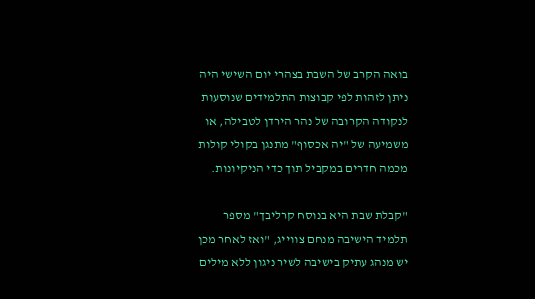בואה הקרב של השבת בצהרי יום השישי היה ניתן לזהות לפי קבוצות התלמידים שנוסעות לנקודה הקרובה של נהר הירדן לטבילה, או משמיעה של "יה אכסוף" מתנגן בקולי קולות מכמה חדרים במקביל תוך כדי הניקיונות.

"קבלת שבת היא בנוסח קרליבך" מספר תלמיד הישיבה מנחם צווייג, "ואז לאחר מכן יש מנהג עתיק בישיבה לשיר ניגון ללא מילים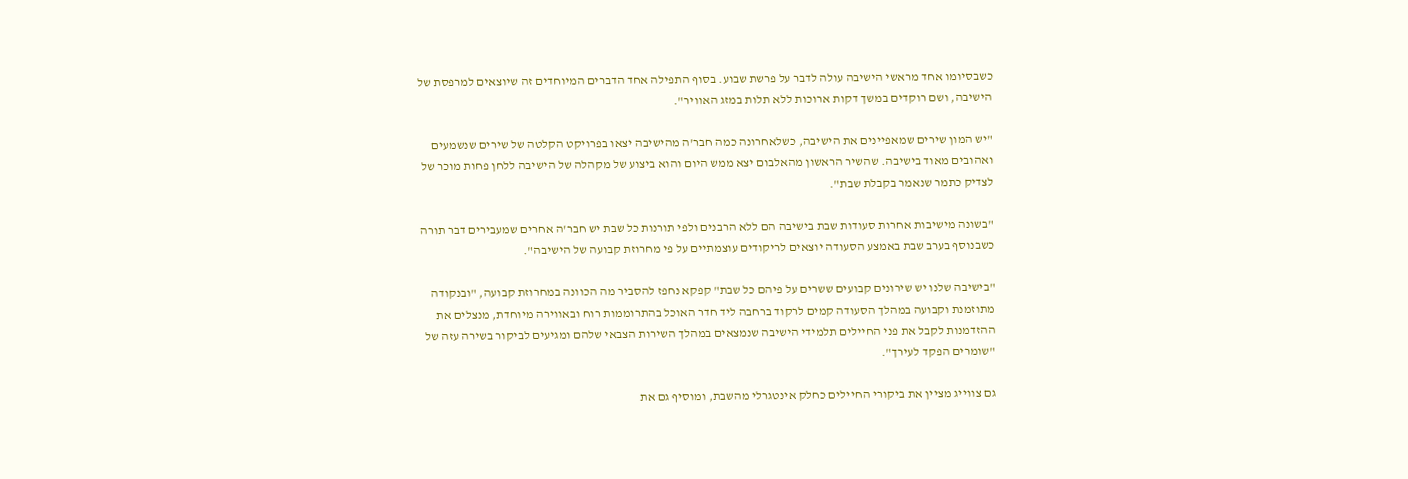כשבסיומו אחד מראשי הישיבה עולה לדבר על פרשת שבוע. בסוף התפילה אחד הדברים המיוחדים זה שיוצאים למרפסת של הישיבה, ושם רוקדים במשך דקות ארוכות ללא תלות במזג האוויר".

"יש המון שירים שמאפיינים את הישיבה, כשלאחרונה כמה חבר'ה מהישיבה יצאו בפרויקט הקלטה של שירים שנשמעים ואהובים מאוד בישיבה. שהשיר הראשון מהאלבום יצא ממש היום והוא ביצוע של מקהלה של הישיבה ללחן פחות מוכר של לצדיק כתמר שנאמר בקבלת שבת".

"בשונה מישיבות אחרות סעודות שבת בישיבה הם ללא הרבנים ולפי תורנות כל שבת יש חבר'ה אחרים שמעבירים דבר תורה כשבנוסף בערב שבת באמצע הסעודה יוצאים לריקודים עוצמתיים על פי מחרוזת קבועה של הישיבה".

"בישיבה שלנו יש שירונים קבועים ששרים על פיהם כל שבת" קפקא נחפז להסביר מה הכוונה במחרוזת קבועה, "ובנקודה מתוזמנת וקבועה במהלך הסעודה קמים לרקוד ברחבה ליד חדר האוכל בהתרוממות רוח ובאווירה מיוחדת, מנצלים את ההזדמנות לקבל את פני החיילים תלמידי הישיבה שנמצאים במהלך השירות הצבאי שלהם ומגיעים לביקור בשירה עזה של "שומרים הפקד לעירך".

גם צווייג מציין את ביקורי החיילים כחלק אינטגרלי מהשבת, ומוסיף גם את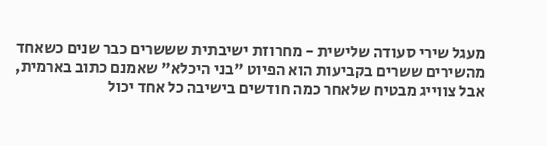מעגל שירי סעודה שלישית - מחרוזת ישיבתית שששרים כבר שנים כשאחד מהשירים ששרים בקביעות הוא הפיוט "בני היכלא" שאמנם כתוב בארמית, אבל צווייג מבטיח שלאחר כמה חודשים בישיבה כל אחד יכול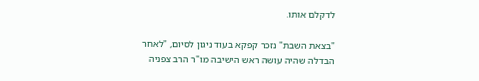לדקלם אותו.

"בצאת השבת" נזכר קפקא בעוד ניגון לסיום, "לאחר הבדלה שהיה עושה ראש הישיבה מו"ר הרב צפניה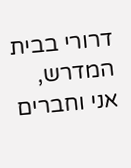דרורי בבית המדרש, אני וחברים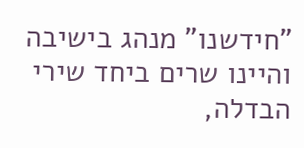"חידשנו" מנהג בישיבה והיינו שרים ביחד שירי הבדלה,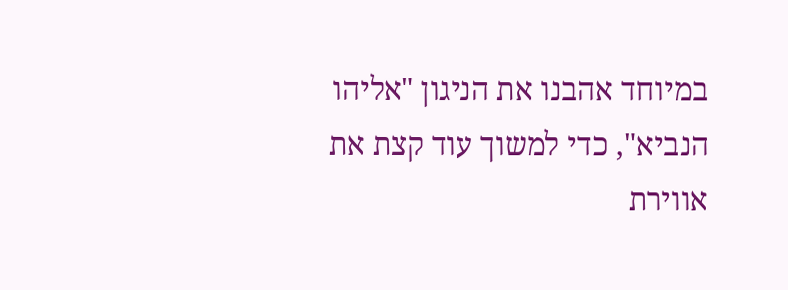במיוחד אהבנו את הניגון "אליהו הנביא", כדי למשוך עוד קצת את אווירת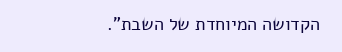הקדושה המיוחדת של השבת".